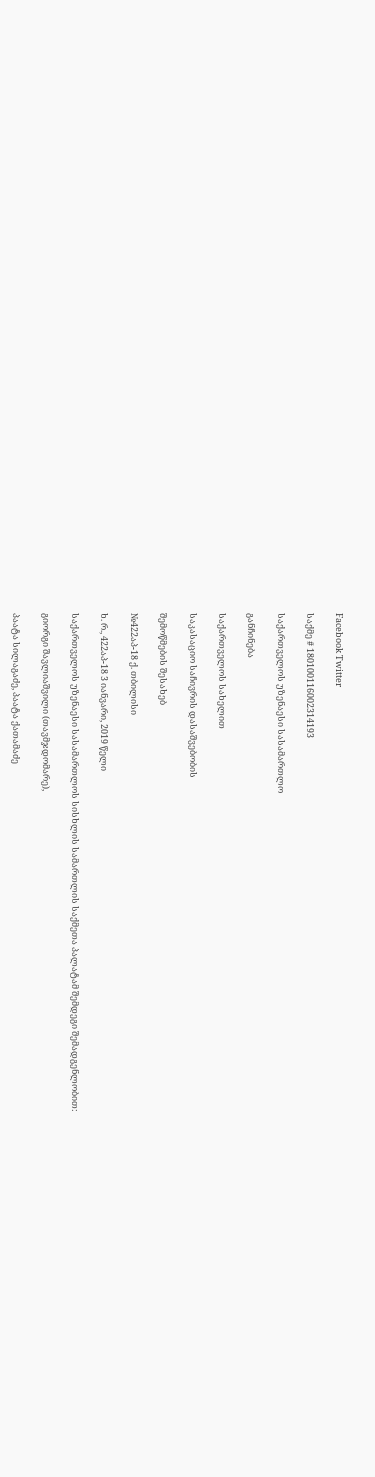Facebook Twitter

საქმე # 180100116002314193

საქართველოს უზენაესი სასამართლო

განჩინება

საქართველოს სახელით

საკასაციო საჩივრის დასაშვებობის

შემოწმების შესახებ

№422აპ-18 ქ. თბილისი

ხ. რ., 422აპ-18 3 იანვარი, 2019 წელი

საქართველოს უზენაესი სასამართლოს სისხლის სამართლის საქმეთა პალატამ შემდეგი შემადგენლობით:

გიორგი შავლიაშვილი (თავმჯდომარე),

პაატა სილაგაძე, პაატა ქათამაძე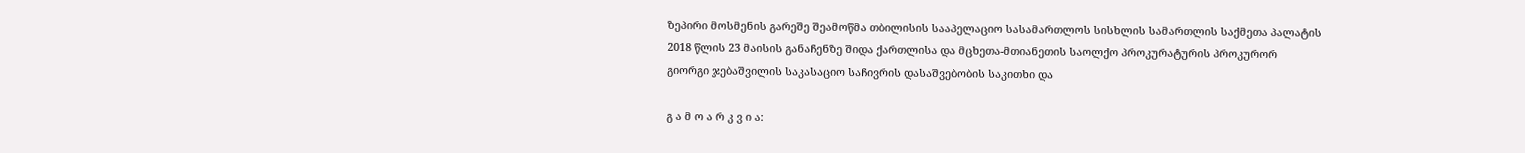ზეპირი მოსმენის გარეშე შეამოწმა თბილისის სააპელაციო სასამართლოს სისხლის სამართლის საქმეთა პალატის 2018 წლის 23 მაისის განაჩენზე შიდა ქართლისა და მცხეთა-მთიანეთის საოლქო პროკურატურის პროკურორ გიორგი ჯებაშვილის საკასაციო საჩივრის დასაშვებობის საკითხი და

გ ა მ ო ა რ კ ვ ი ა: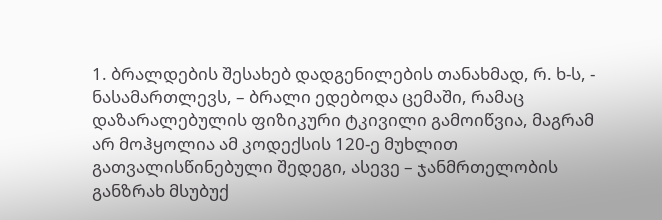1. ბრალდების შესახებ დადგენილების თანახმად, რ. ხ-ს, - ნასამართლევს, – ბრალი ედებოდა ცემაში, რამაც დაზარალებულის ფიზიკური ტკივილი გამოიწვია, მაგრამ არ მოჰყოლია ამ კოდექსის 120-ე მუხლით გათვალისწინებული შედეგი, ასევე – ჯანმრთელობის განზრახ მსუბუქ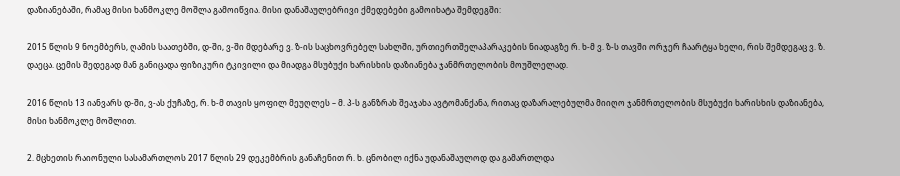დაზიანებაში, რამაც მისი ხანმოკლე მოშლა გამოიწვია. მისი დანაშაულებრივი ქმედებები გამოიხატა შემდეგში:

2015 წლის 9 ნოემბერს, ღამის საათებში, დ-ში, ვ-ში მდებარე ვ. ზ-ის საცხოვრებელ სახლში, ურთიერთშელაპარაკების ნიადაგზე რ. ხ-მ ვ. ზ-ს თავში ორჯერ ჩაარტყა ხელი, რის შემდეგაც ვ. ზ. დაეცა. ცემის შედეგად მან განიცადა ფიზიკური ტკივილი და მიადგა მსუბუქი ხარისხის დაზიანება ჯანმრთელობის მოუშლელად.

2016 წლის 13 იანვარს დ-ში, ვ-ას ქუჩაზე, რ. ხ-მ თავის ყოფილ მეუღლეს – მ. პ-ს განზრახ შეაჯახა ავტომანქანა, რითაც დაზარალებულმა მიიღო ჯანმრთელობის მსუბუქი ხარისხის დაზიანება, მისი ხანმოკლე მოშლით.

2. მცხეთის რაიონული სასამართლოს 2017 წლის 29 დეკემბრის განაჩენით რ. ხ. ცნობილ იქნა უდანაშაულოდ და გამართლდა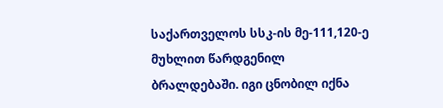საქართველოს სსკ-ის მე-111,120-ე მუხლით წარდგენილ ბრალდებაში. იგი ცნობილ იქნა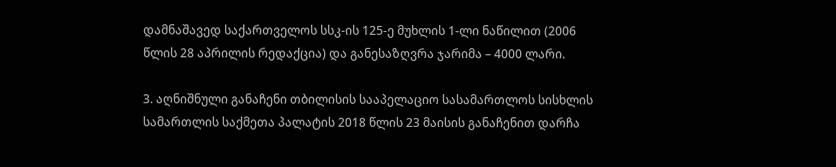დამნაშავედ საქართველოს სსკ-ის 125-ე მუხლის 1-ლი ნაწილით (2006 წლის 28 აპრილის რედაქცია) და განესაზღვრა ჯარიმა – 4000 ლარი.

3. აღნიშნული განაჩენი თბილისის სააპელაციო სასამართლოს სისხლის სამართლის საქმეთა პალატის 2018 წლის 23 მაისის განაჩენით დარჩა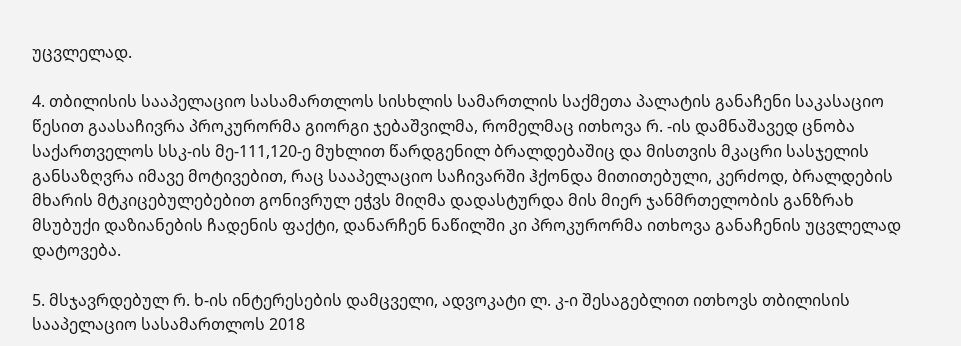უცვლელად.

4. თბილისის სააპელაციო სასამართლოს სისხლის სამართლის საქმეთა პალატის განაჩენი საკასაციო წესით გაასაჩივრა პროკურორმა გიორგი ჯებაშვილმა, რომელმაც ითხოვა რ. -ის დამნაშავედ ცნობა საქართველოს სსკ-ის მე-111,120-ე მუხლით წარდგენილ ბრალდებაშიც და მისთვის მკაცრი სასჯელის განსაზღვრა იმავე მოტივებით, რაც სააპელაციო საჩივარში ჰქონდა მითითებული, კერძოდ, ბრალდების მხარის მტკიცებულებებით გონივრულ ეჭვს მიღმა დადასტურდა მის მიერ ჯანმრთელობის განზრახ მსუბუქი დაზიანების ჩადენის ფაქტი, დანარჩენ ნაწილში კი პროკურორმა ითხოვა განაჩენის უცვლელად დატოვება.

5. მსჯავრდებულ რ. ხ-ის ინტერესების დამცველი, ადვოკატი ლ. კ-ი შესაგებლით ითხოვს თბილისის სააპელაციო სასამართლოს 2018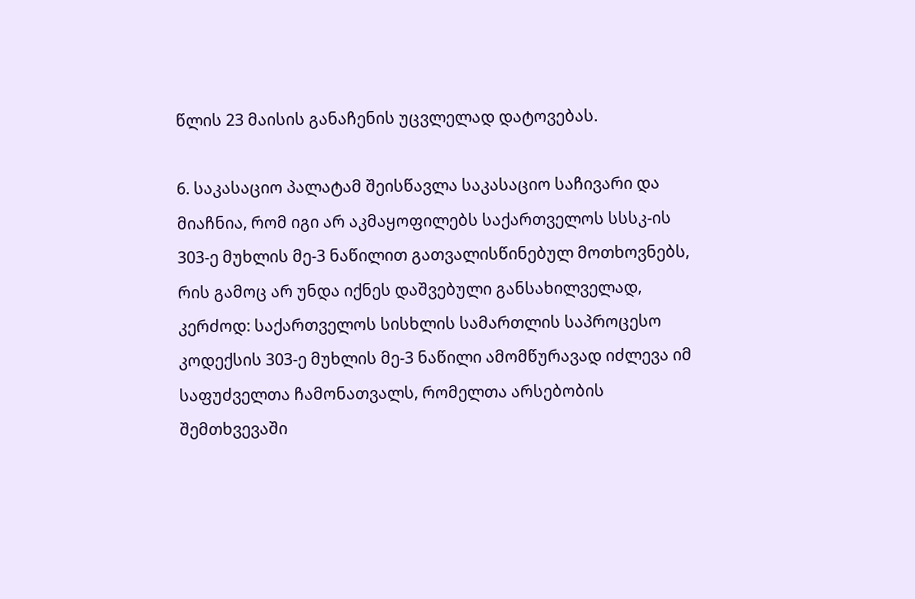წლის 23 მაისის განაჩენის უცვლელად დატოვებას.

6. საკასაციო პალატამ შეისწავლა საკასაციო საჩივარი და მიაჩნია, რომ იგი არ აკმაყოფილებს საქართველოს სსსკ-ის 303-ე მუხლის მე-3 ნაწილით გათვალისწინებულ მოთხოვნებს, რის გამოც არ უნდა იქნეს დაშვებული განსახილველად, კერძოდ: საქართველოს სისხლის სამართლის საპროცესო კოდექსის 303-ე მუხლის მე-3 ნაწილი ამომწურავად იძლევა იმ საფუძველთა ჩამონათვალს, რომელთა არსებობის შემთხვევაში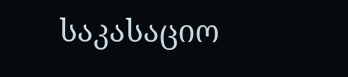საკასაციო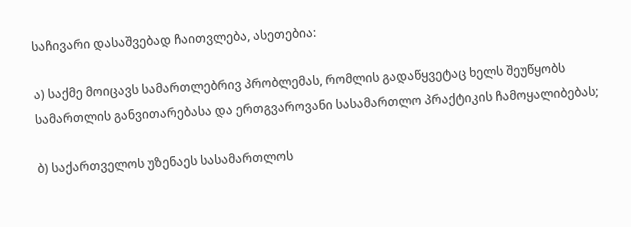საჩივარი დასაშვებად ჩაითვლება, ასეთებია:

ა) საქმე მოიცავს სამართლებრივ პრობლემას, რომლის გადაწყვეტაც ხელს შეუწყობს სამართლის განვითარებასა და ერთგვაროვანი სასამართლო პრაქტიკის ჩამოყალიბებას;

ბ) საქართველოს უზენაეს სასამართლოს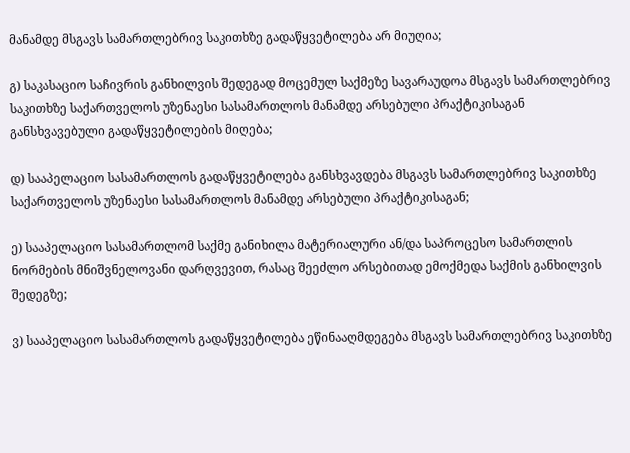მანამდე მსგავს სამართლებრივ საკითხზე გადაწყვეტილება არ მიუღია;

გ) საკასაციო საჩივრის განხილვის შედეგად მოცემულ საქმეზე სავარაუდოა მსგავს სამართლებრივ საკითხზე საქართველოს უზენაესი სასამართლოს მანამდე არსებული პრაქტიკისაგან განსხვავებული გადაწყვეტილების მიღება;

დ) სააპელაციო სასამართლოს გადაწყვეტილება განსხვავდება მსგავს სამართლებრივ საკითხზე საქართველოს უზენაესი სასამართლოს მანამდე არსებული პრაქტიკისაგან;

ე) სააპელაციო სასამართლომ საქმე განიხილა მატერიალური ან/და საპროცესო სამართლის ნორმების მნიშვნელოვანი დარღვევით, რასაც შეეძლო არსებითად ემოქმედა საქმის განხილვის შედეგზე;

ვ) სააპელაციო სასამართლოს გადაწყვეტილება ეწინააღმდეგება მსგავს სამართლებრივ საკითხზე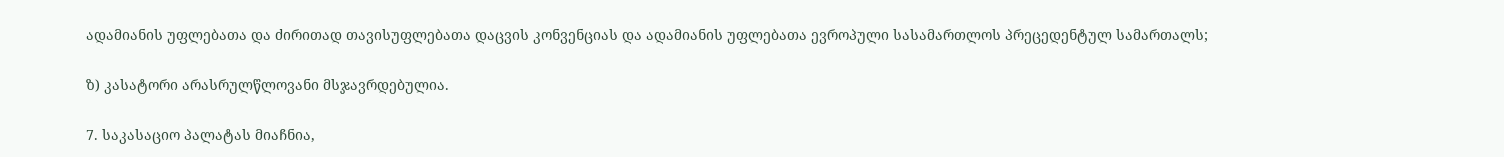ადამიანის უფლებათა და ძირითად თავისუფლებათა დაცვის კონვენციას და ადამიანის უფლებათა ევროპული სასამართლოს პრეცედენტულ სამართალს;

ზ) კასატორი არასრულწლოვანი მსჯავრდებულია.

7. საკასაციო პალატას მიაჩნია,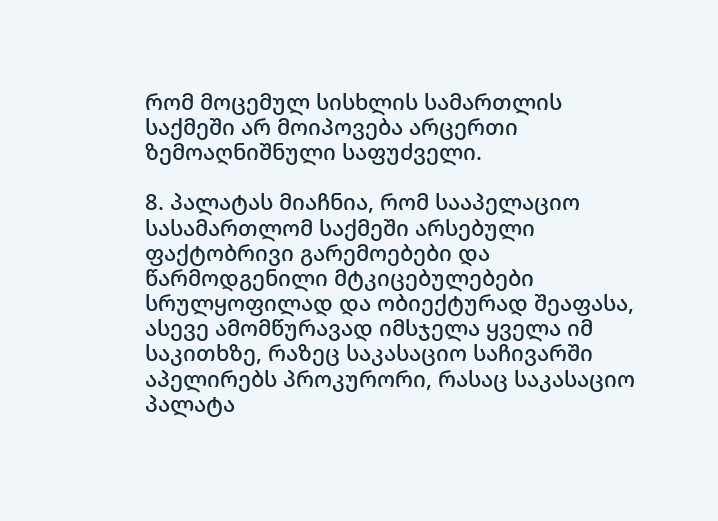რომ მოცემულ სისხლის სამართლის საქმეში არ მოიპოვება არცერთი ზემოაღნიშნული საფუძველი.

8. პალატას მიაჩნია, რომ სააპელაციო სასამართლომ საქმეში არსებული ფაქტობრივი გარემოებები და წარმოდგენილი მტკიცებულებები სრულყოფილად და ობიექტურად შეაფასა, ასევე ამომწურავად იმსჯელა ყველა იმ საკითხზე, რაზეც საკასაციო საჩივარში აპელირებს პროკურორი, რასაც საკასაციო პალატა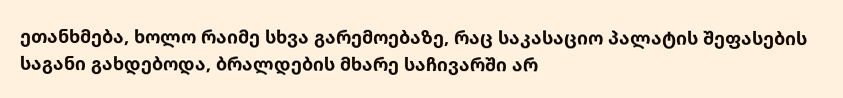ეთანხმება, ხოლო რაიმე სხვა გარემოებაზე, რაც საკასაციო პალატის შეფასების საგანი გახდებოდა, ბრალდების მხარე საჩივარში არ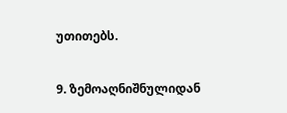უთითებს.

9. ზემოაღნიშნულიდან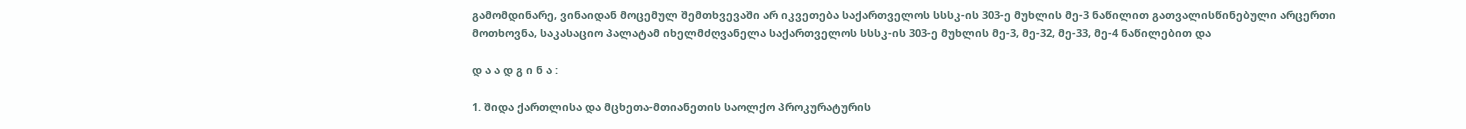გამომდინარე, ვინაიდან მოცემულ შემთხვევაში არ იკვეთება საქართველოს სსსკ-ის 303-ე მუხლის მე-3 ნაწილით გათვალისწინებული არცერთი მოთხოვნა, საკასაციო პალატამ იხელმძღვანელა საქართველოს სსსკ-ის 303-ე მუხლის მე-3, მე-32, მე-33, მე-4 ნაწილებით და

დ ა ა დ გ ი ნ ა :

1. შიდა ქართლისა და მცხეთა-მთიანეთის საოლქო პროკურატურის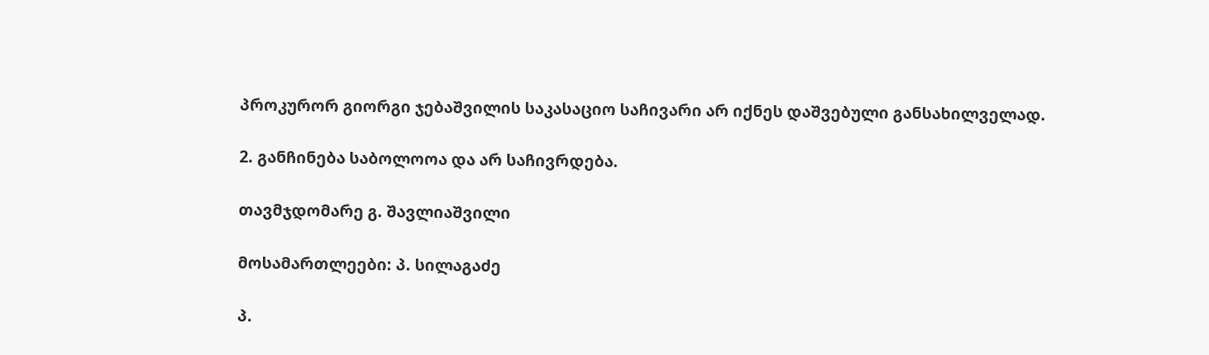პროკურორ გიორგი ჯებაშვილის საკასაციო საჩივარი არ იქნეს დაშვებული განსახილველად.

2. განჩინება საბოლოოა და არ საჩივრდება.

თავმჯდომარე გ. შავლიაშვილი

მოსამართლეები: პ. სილაგაძე

პ.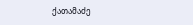ქათამაძე